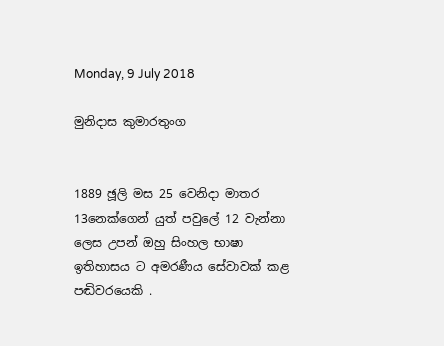Monday, 9 July 2018

මුනිදාස කුමාරතුංග


1889 ඡූලි මස 25 වෙනිදා මාතර 13නෙක්ගෙන් යුත් පවුලේ 12 වැන්නා ලෙස උපන් ඔහු සිංහල භාෂා ඉතිහාසය ට අමරණීය සේවාවක් කළ පඬිවරයෙකි .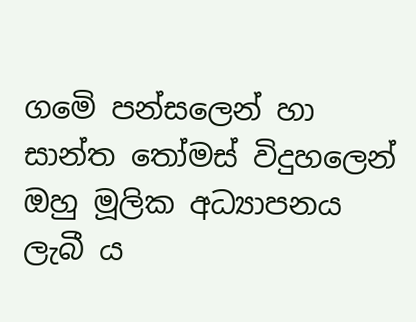ගමෙි පන්සලෙන් හා සාන්ත තෝමස් විදුහලෙන් ඔහු මූලික අධ්‍යාපනය ලැබී ය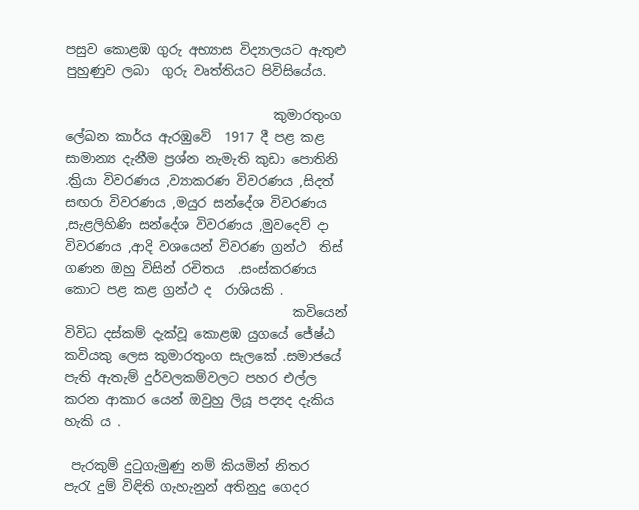පසුව කොළඹ ගුරු අභ්‍යාස විද්‍යාලයට ඇතුළු  පුහුණුව ලබා  ගුරු වෘත්තියට පිවිසියේය.

                                කුමාරතුංග ලේඛන කාර්ය ඇරඹුවේ  1917 දී පළ කළ සාමාන්‍ය දැනීම ප්‍රශ්න නැමැති කුඩා පොතිනි .ක්‍රියා විවරණය ,ව්‍යාකරණ විවරණය ,සිදත් සඟරා විවරණය ,මයුර සන්දේශ විවරණය ,සැළලිහිණි සන්දේශ විවරණය ,මුවදෙව් දා විවරණය ,ආදි වශයෙන් විවරණ ග්‍රන්ථ  තිස් ගණන ඔහු විසින් රචිතය  .සංස්කරණය කොට පළ කළ ග්‍රන්ථ ද  රාශියකි .
                                   කවියෙන් විවිධ දස්කම් දැක්වූ කොළඹ යුගයේ ජේෂ්ඨ කවියකු ලෙස කුමාරතුංග සැලකේ .සමාජයේ පැති ඇතැම් දුර්වලකම්වලට පහර එල්ල කරන ආකාර යෙන් ඔවුහු ලියූ පද්‍යද දැකිය හැකි ය .

 පැරකුම් දුටුගැමුණු නම් කියමින් නිතර
පැරැ දුම් විඳිති ගැහැනුන් අතිනුදු ගෙදර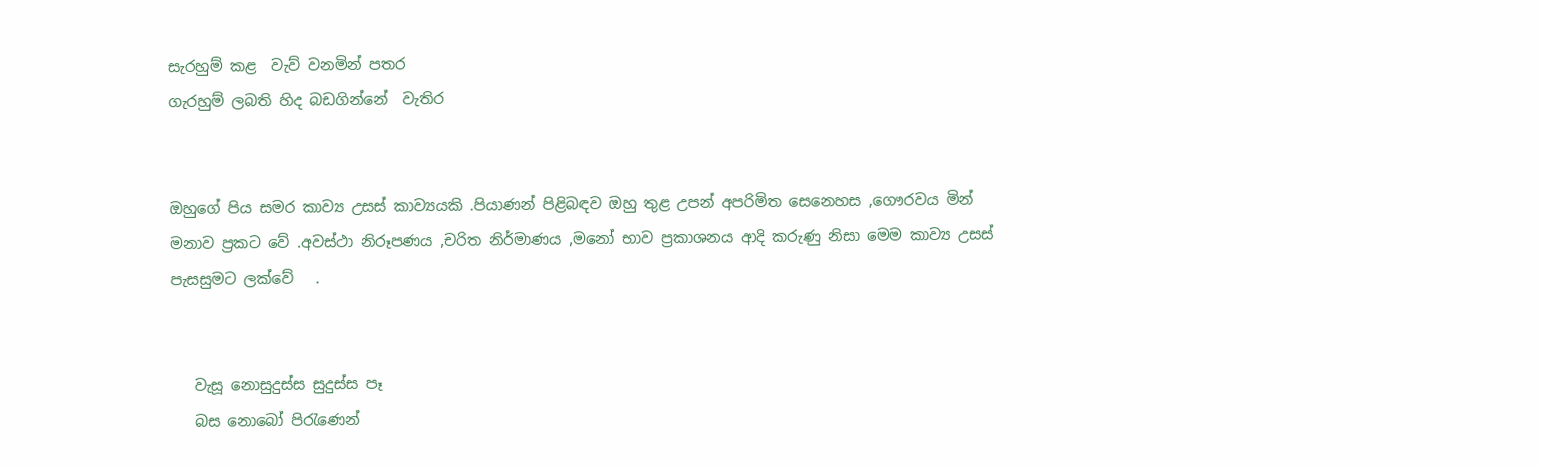සැරහුම් කළ  වැව් වනමින් පතර
ගැරහුම් ලබති හිද බඩගින්නේ  වැතිර


ඔහුගේ පිය සමර කාව්‍ය උසස් කාව්‍යයකි .පියාණන් පිළිබඳව ඔහු තුළ උපන් අපරිමිත සෙනෙහස ,ගෞරවය මින් මනාව ප්‍රකට වේ .අවස්ථා නිරූපණය ,චරිත නිර්මාණය ,මනෝ භාව ප්‍රකාශනය ආදි කරුණු නිසා මෙම කාව්‍ය උසස් පැසසුමට ලක්වේ   .


   වැසූ නොසුදුස්ස සුදුස්ස පෑ
   බස නොබෝ පිරැණෙන්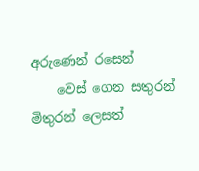අරුණෙන් රසෙන්
    වෙස් ගෙන සතුරන් මිතුරන් ලෙසත්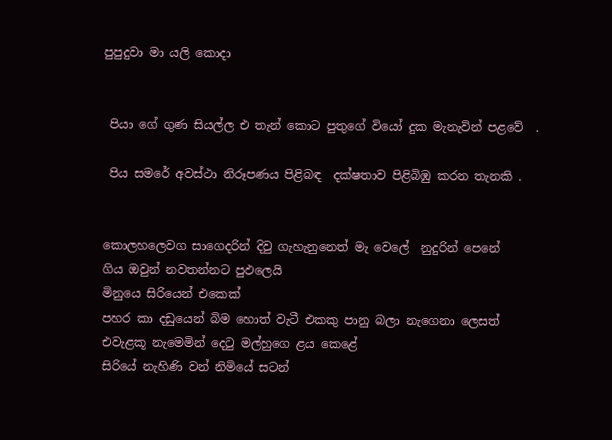පුපුදුවා මා යලි කොදා


 පියා ගේ ගුණ සියල්ල එ තැන් කොට පුතුගේ වියෝ දුක මැනැවින් පළවේ  .

 පිය සමරේ අවස්ථා නිරූපණය පිළිබඳ  දක්ෂතාව පිළිබිඹු කරන තැනකි .


කොලහලෙවග සාගෙදරින් දිවු ගැහැනුනෙත් මැ වෙලේ  නුදුරින් පෙනේ
ගිය ඔවුන් නවතන්නට පුඵලෙයි
මිනුයෙ සිරියෙන් එකෙක්
පහර කා දඩුයෙන් බිම හොත් වැටී එකකු පානු බලා නැගෙනා ලෙසත්
එවැළකූ නැමෙමින් දෙටු මල්හුගෙ ළය කෙළේ
සිරියේ නැහිණි වන් නිමියේ සටන්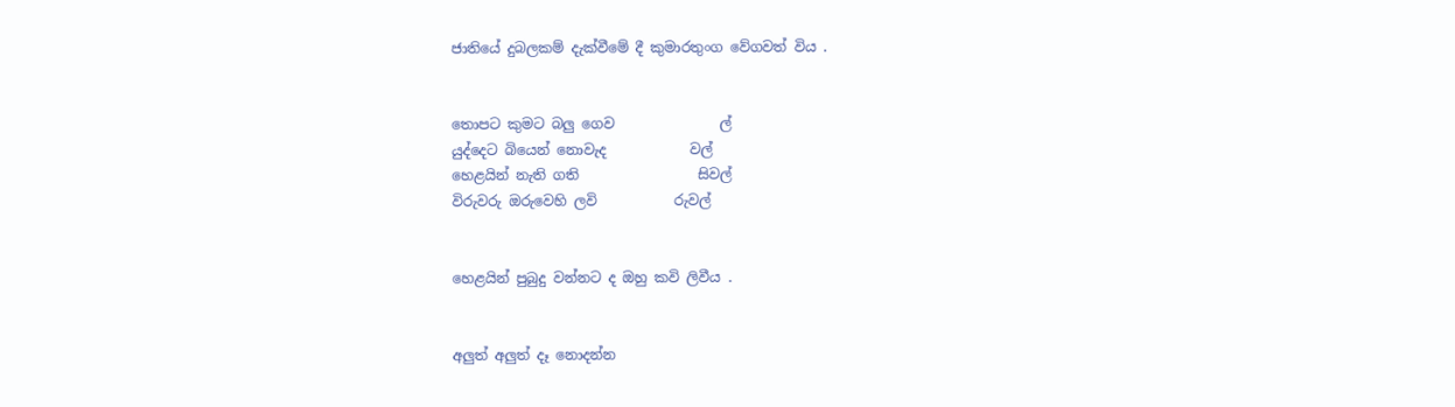ජාතියේ දුබලකම් දැක්වීමේ දී කුමාරතුංග වේගවත් විය .


තොපට කුමට බලු ගෙව               ල්
යුද්දෙට බියෙන් නොවැද            වල්
හෙළයින් නැති ගති                 සිවල්
විරුවරු ඔරුවෙහි ලවි           රුවල්


හෙළයින් පුබුදු වන්නට ද ඔහු කවි ලිවීය .


අලුත් අලුත් දෑ නොදන්න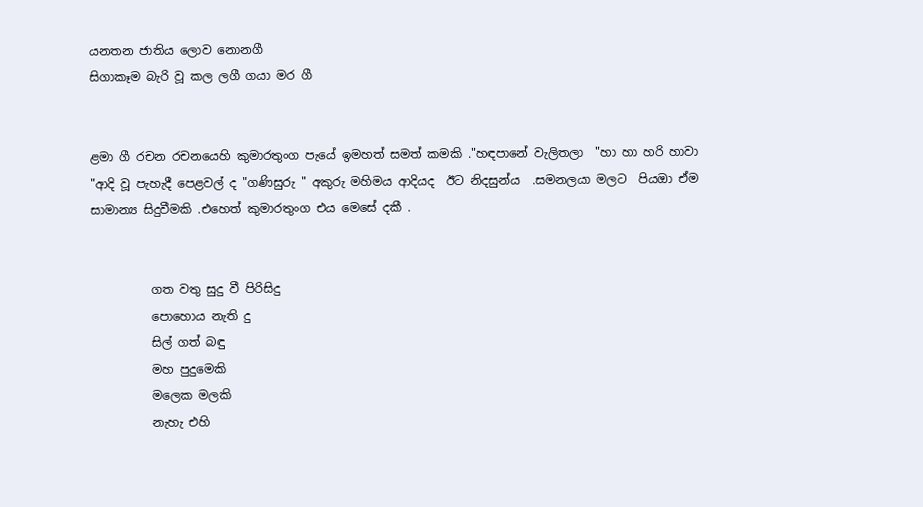යනතන ජාතිය ලොව නොනගී
සිගාකෑම බැරි වූ කල ලගී ගයා මර ගී


ළමා ගී රචන රචනයෙහි කුමාරතුංග පැයේ ඉමහත් සමත් කමකි ."හඳපානේ වැලිතලා  "හා හා හරි හාවා "ආදි වූ පැහැදී පෙළවල් ද "ගණිසුරු " අකුරු මහිමය ආදියද  ඊට නිදසුන්ය  .සමනලයා මලට  පියඔා ඒම සාමාන්‍ය සිදුවීමකි .එහෙත් කුමාරතුංග එය මෙසේ දකී .


          ගත වතු සුදු වී පිරිසිදු
          පොහොය නැති දු
          සිල් ගත් බඳු
          මහ පුදුමෙකි
          මලෙක මලකි
          නැහැ එහි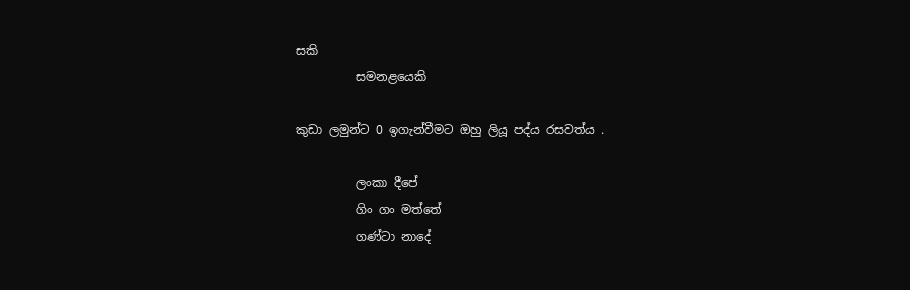සකි
          සමනළයෙකි

කුඩා ලමුන්ට 0 ඉගැන්වීමට ඔහු ලියූ පද්ය රසවත්ය .

          ලංකා දීපේ
          ගිං ගං මත්තේ
          ගණ්ටා නාදේ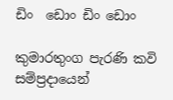ඩිං  ඩොං ඩිං ඩොං

කුමාරතුංග පැරණි කවි සම්ප්‍රදායෙන්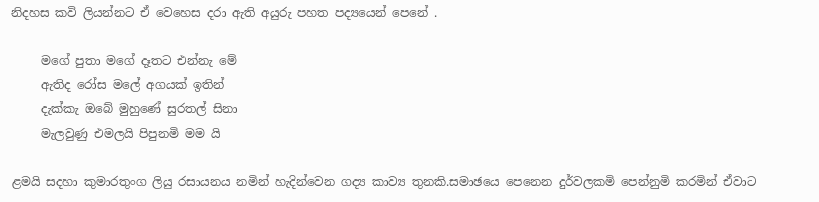නිදහස කවි ලියන්නට ඒ වෙහෙස දරා ඇති අයුරු පහත පද්‍යයෙන් පෙනේ .

     මගේ පුතා මගේ දෑතට එන්නැ මේ
     ඇතිද රෝස මලේ අගයක් ඉතින්
     දැක්කැ ඔබේ මුහුණේ සුරතල් සිනා
     මැලවුණු එමලයි පිපුනමි මම යි

ළමයි සදහා කුමාරතුංග ලියු රසායනය නමින් හැදින්වෙන ගද්‍ය කාව්‍ය තුනකි.සමාඡයෙ පෙනෙන දුර්වලකමි පෙන්නුමි කරමින් ඒවාට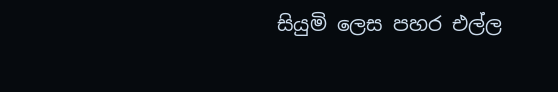සියුමි ලෙස පහර එල්ල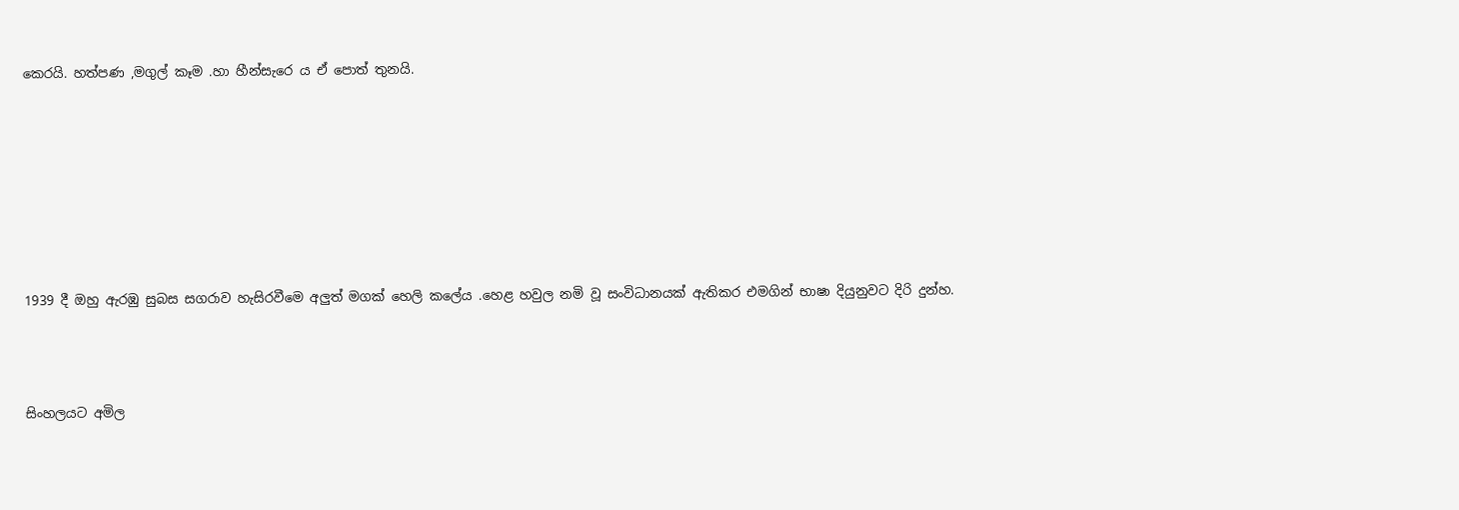කෙරයි. හත්පණ ,මගුල් කෑම .හා හීන්සැරෙ ය ඒ පොත් තුනයි.







1939 දී ඔහු ඇරඹු සුබස සගරාව හැසිරවීමෙ අලුත් මගක් හෙලි කලේය .හෙළ හවුල නමි වූ සංවිධානයක් ඇතිකර එමගින් භාෂා දියුනුවට දිරි දුන්හ.



සිංහලයට අමිල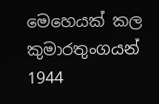මෙහෙයක් කල කුමාරතුංගයන් 1944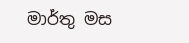මාර්තු මස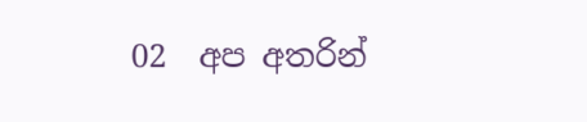02  අප අතරින්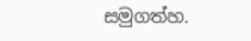සමුගත්හ.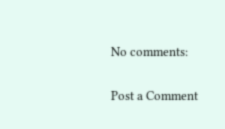No comments:

Post a Comment